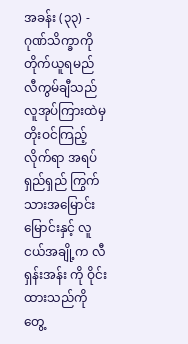အခန်း (၃၃) - ဂုဏ်သိက္ခာကို တိုက်ယူရမည်
လီကွမ်ချီသည် လူအုပ်ကြားထဲမှ တိုးဝင်ကြည့်လိုက်ရာ အရပ်ရှည်ရှည် ကြွက်သားအမြောင်းမြောင်းနှင့် လူငယ်အချို့က လီရှန်းအန်း ကို ဝိုင်းထားသည်ကို တွေ့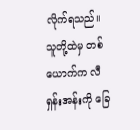လိုက်ရသည်။
သူတို့ထဲမှ တစ်ယောက်က လီရှန်းအန်းကို ခြေ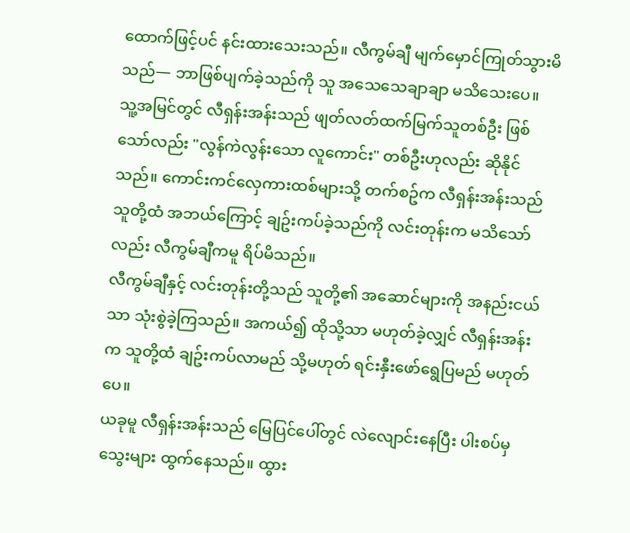ထောက်ဖြင့်ပင် နင်းထားသေးသည်။ လီကွမ်ချီ မျက်မှောင်ကြုတ်သွားမိသည်— ဘာဖြစ်ပျက်ခဲ့သည်ကို သူ အသေသေချာချာ မသိသေးပေ။
သူ့အမြင်တွင် လီရှန်းအန်းသည် ဖျတ်လတ်ထက်မြက်သူတစ်ဦး ဖြစ်သော်လည်း "လွန်ကဲလွန်းသော လူကောင်း" တစ်ဦးဟုလည်း ဆိုနိုင်သည်။ ကောင်းကင်လှေကားထစ်များသို့ တက်စဥ်က လီရှန်းအန်းသည် သူတို့ထံ အဘယ်ကြောင့် ချဥ်းကပ်ခဲ့သည်ကို လင်းတုန်းက မသိသော်လည်း လီကွမ်ချီကမူ ရိပ်မိသည်။
လီကွမ်ချီနှင့် လင်းတုန်းတို့သည် သူတို့၏ အဆောင်များကို အနည်းငယ်သာ သုံးစွဲခဲ့ကြသည်။ အကယ်၍ ထိုသို့သာ မဟုတ်ခဲ့လျှင် လီရှန်းအန်းက သူတို့ထံ ချဥ်းကပ်လာမည် သို့မဟုတ် ရင်းနှီးဖော်ရွေပြမည် မဟုတ်ပေ။
ယခုမူ လီရှန်းအန်းသည် မြေပြင်ပေါ်တွင် လဲလျောင်းနေပြီး ပါးစပ်မှ သွေးများ ထွက်နေသည်။ ထွား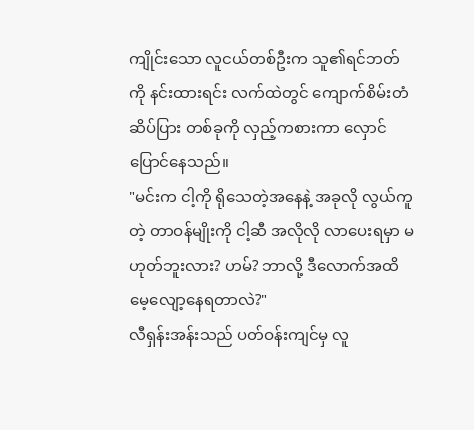ကျိုင်းသော လူငယ်တစ်ဦးက သူ၏ရင်ဘတ်ကို နင်းထားရင်း လက်ထဲတွင် ကျောက်စိမ်းတံဆိပ်ပြား တစ်ခုကို လှည့်ကစားကာ လှောင်ပြောင်နေသည်။
"မင်းက ငါ့ကို ရိုသေတဲ့အနေနဲ့ အခုလို လွယ်ကူတဲ့ တာဝန်မျိုးကို ငါ့ဆီ အလိုလို လာပေးရမှာ မဟုတ်ဘူးလား? ဟမ်? ဘာလို့ ဒီလောက်အထိ မေ့လျော့နေရတာလဲ?"
လီရှန်းအန်းသည် ပတ်ဝန်းကျင်မှ လူ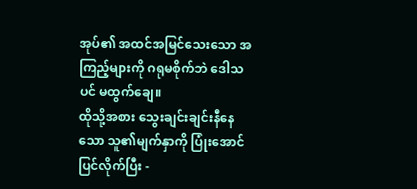အုပ်၏ အထင်အမြင်သေးသော အကြည့်များကို ဂရုမစိုက်ဘဲ ဒေါသပင် မထွက်ချေ။
ထိုသို့အစား သွေးချင်းချင်းနီနေသော သူ၏မျက်နှာကို ပြုံးအောင်ပြင်လိုက်ပြီး -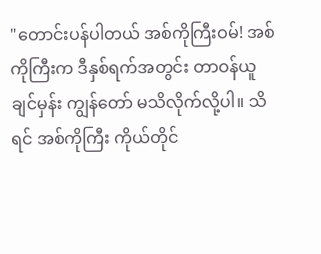"တောင်းပန်ပါတယ် အစ်ကိုကြီးဝမ်! အစ်ကိုကြီးက ဒီနှစ်ရက်အတွင်း တာဝန်ယူချင်မှန်း ကျွန်တော် မသိလိုက်လို့ပါ။ သိရင် အစ်ကိုကြီး ကိုယ်တိုင်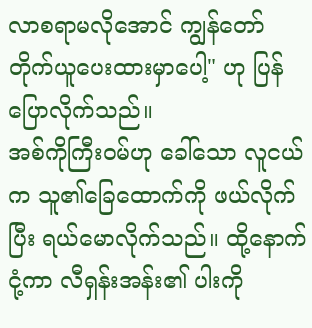လာစရာမလိုအောင် ကျွန်တော် တိုက်ယူပေးထားမှာပေါ့" ဟု ပြန်ပြောလိုက်သည်။
အစ်ကိုကြီးဝမ်ဟု ခေါ်သော လူငယ်က သူ၏ခြေထောက်ကို ဖယ်လိုက်ပြီး ရယ်မောလိုက်သည်။ ထို့နောက် ငုံ့ကာ လီရှန်းအန်း၏ ပါးကို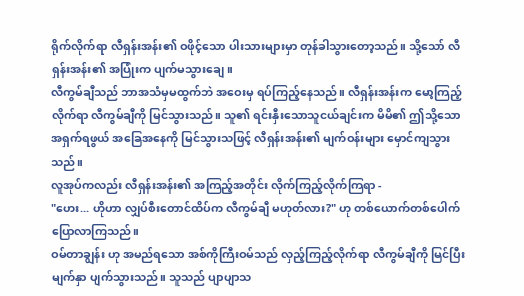ရိုက်လိုက်ရာ လီရှန်းအန်း၏ ဝဖိုင့်သော ပါးသားများမှာ တုန်ခါသွားတော့သည်။ သို့သော် လီရှန်းအန်း၏ အပြုံးက ပျက်မသွားချေ။
လီကွမ်ချီသည် ဘာအသံမှမထွက်ဘဲ အဝေးမှ ရပ်ကြည့်နေသည်။ လီရှန်းအန်းက မော့ကြည့်လိုက်ရာ လီကွမ်ချီကို မြင်သွားသည်။ သူ၏ ရင်းနှီးသောသူငယ်ချင်းက မိမိ၏ ဤသို့သော အရှက်ရဖွယ် အခြေအနေကို မြင်သွားသဖြင့် လီရှန်းအန်း၏ မျက်ဝန်းများ မှောင်ကျသွားသည်။
လူအုပ်ကလည်း လီရှန်းအန်း၏ အကြည့်အတိုင်း လိုက်ကြည့်လိုက်ကြရာ -
"ဟေး... ဟိုဟာ လျှပ်စီးတောင်ထိပ်က လီကွမ်ချီ မဟုတ်လား?" ဟု တစ်ယောက်တစ်ပေါက် ပြောလာကြသည်။
ဝမ်တာချွန်း ဟု အမည်ရသော အစ်ကိုကြီးဝမ်သည် လှည့်ကြည့်လိုက်ရာ လီကွမ်ချီကို မြင်ပြီး မျက်နှာ ပျက်သွားသည်။ သူသည် ပျာပျာသ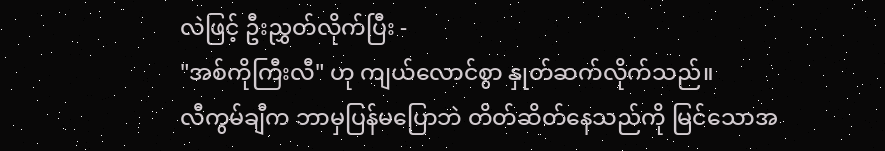လဲဖြင့် ဦးညွှတ်လိုက်ပြီး -
"အစ်ကိုကြီးလီ" ဟု ကျယ်လောင်စွာ နှုတ်ဆက်လိုက်သည်။
လီကွမ်ချီက ဘာမှပြန်မပြောဘဲ တိတ်ဆိတ်နေသည်ကို မြင်သောအ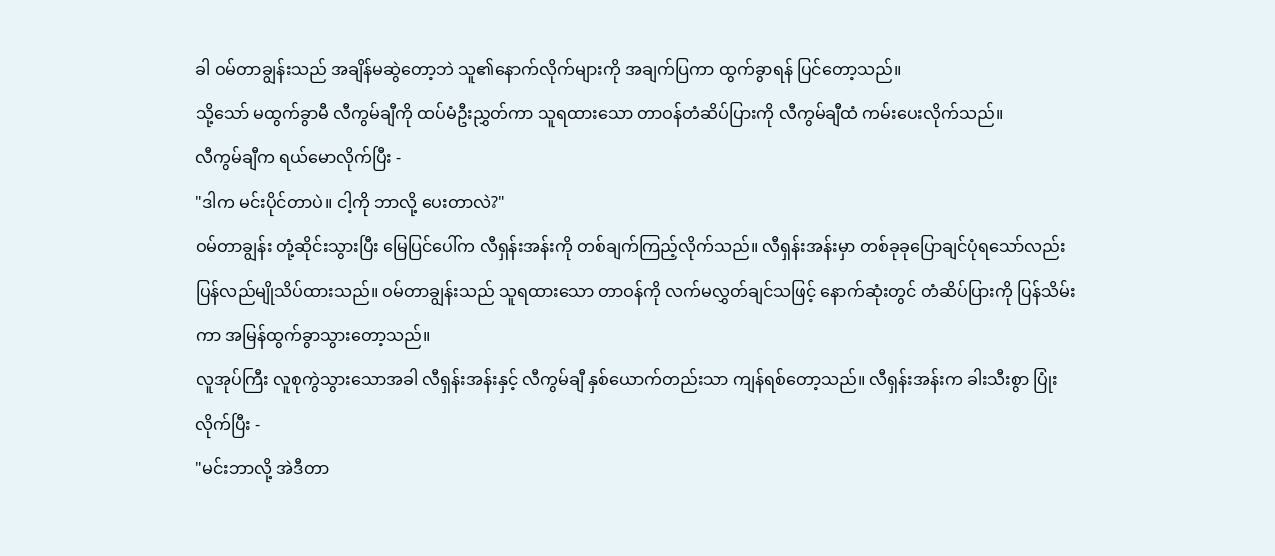ခါ ဝမ်တာချွန်းသည် အချိန်မဆွဲတော့ဘဲ သူ၏နောက်လိုက်များကို အချက်ပြကာ ထွက်ခွာရန် ပြင်တော့သည်။
သို့သော် မထွက်ခွာမီ လီကွမ်ချီကို ထပ်မံဦးညွှတ်ကာ သူရထားသော တာဝန်တံဆိပ်ပြားကို လီကွမ်ချီထံ ကမ်းပေးလိုက်သည်။
လီကွမ်ချီက ရယ်မောလိုက်ပြီး -
"ဒါက မင်းပိုင်တာပဲ။ ငါ့ကို ဘာလို့ ပေးတာလဲ?"
ဝမ်တာချွန်း တုံ့ဆိုင်းသွားပြီး မြေပြင်ပေါ်က လီရှန်းအန်းကို တစ်ချက်ကြည့်လိုက်သည်။ လီရှန်းအန်းမှာ တစ်ခုခုပြောချင်ပုံရသော်လည်း ပြန်လည်မျိုသိပ်ထားသည်။ ဝမ်တာချွန်းသည် သူရထားသော တာဝန်ကို လက်မလွှတ်ချင်သဖြင့် နောက်ဆုံးတွင် တံဆိပ်ပြားကို ပြန်သိမ်းကာ အမြန်ထွက်ခွာသွားတော့သည်။
လူအုပ်ကြီး လူစုကွဲသွားသောအခါ လီရှန်းအန်းနှင့် လီကွမ်ချီ နှစ်ယောက်တည်းသာ ကျန်ရစ်တော့သည်။ လီရှန်းအန်းက ခါးသီးစွာ ပြုံးလိုက်ပြီး -
"မင်းဘာလို့ အဲဒီတာ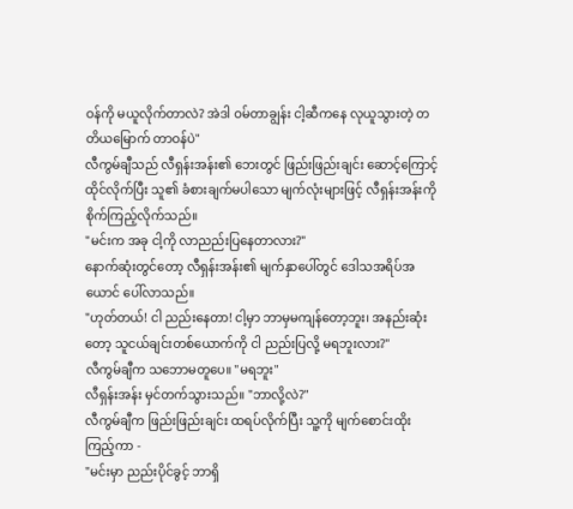ဝန်ကို မယူလိုက်တာလဲ? အဲဒါ ဝမ်တာချွန်း ငါ့ဆီကနေ လုယူသွားတဲ့ တတိယမြောက် တာဝန်ပဲ"
လီကွမ်ချီသည် လီရှန်းအန်း၏ ဘေးတွင် ဖြည်းဖြည်းချင်း ဆောင့်ကြောင့်ထိုင်လိုက်ပြီး သူ၏ ခံစားချက်မပါသော မျက်လုံးများဖြင့် လီရှန်းအန်းကို စိုက်ကြည့်လိုက်သည်။
"မင်းက အခု ငါ့ကို လာညည်းပြနေတာလား?"
နောက်ဆုံးတွင်တော့ လီရှန်းအန်း၏ မျက်နှာပေါ်တွင် ဒေါသအရိပ်အယောင် ပေါ်လာသည်။
"ဟုတ်တယ်! ငါ ညည်းနေတာ! ငါ့မှာ ဘာမှမကျန်တော့ဘူး၊ အနည်းဆုံးတော့ သူငယ်ချင်းတစ်ယောက်ကို ငါ ညည်းပြလို့ မရဘူးလား?"
လီကွမ်ချီက သဘောမတူပေ။ "မရဘူး"
လီရှန်းအန်း မှင်တက်သွားသည်။ "ဘာလို့လဲ?"
လီကွမ်ချီက ဖြည်းဖြည်းချင်း ထရပ်လိုက်ပြီး သူ့ကို မျက်စောင်းထိုးကြည့်ကာ -
"မင်းမှာ ညည်းပိုင်ခွင့် ဘာရှိ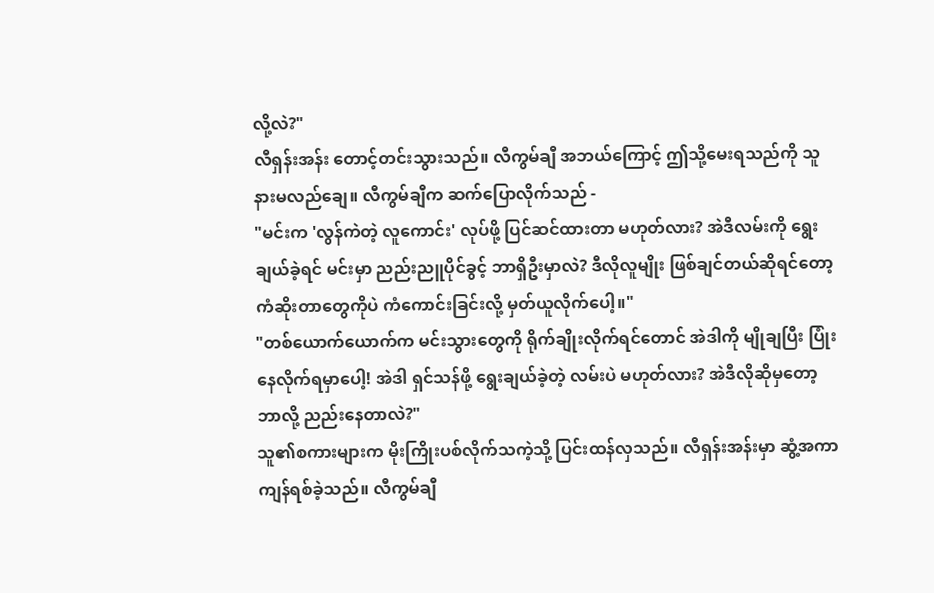လို့လဲ?"
လီရှန်းအန်း တောင့်တင်းသွားသည်။ လီကွမ်ချီ အဘယ်ကြောင့် ဤသို့မေးရသည်ကို သူ နားမလည်ချေ။ လီကွမ်ချီက ဆက်ပြောလိုက်သည် -
"မင်းက 'လွန်ကဲတဲ့ လူကောင်း' လုပ်ဖို့ ပြင်ဆင်ထားတာ မဟုတ်လား? အဲဒီလမ်းကို ရွေးချယ်ခဲ့ရင် မင်းမှာ ညည်းညူပိုင်ခွင့် ဘာရှိဦးမှာလဲ? ဒီလိုလူမျိုး ဖြစ်ချင်တယ်ဆိုရင်တော့ ကံဆိုးတာတွေကိုပဲ ကံကောင်းခြင်းလို့ မှတ်ယူလိုက်ပေါ့။"
"တစ်ယောက်ယောက်က မင်းသွားတွေကို ရိုက်ချိုးလိုက်ရင်တောင် အဲဒါကို မျိုချပြီး ပြုံးနေလိုက်ရမှာပေါ့! အဲဒါ ရှင်သန်ဖို့ ရွေးချယ်ခဲ့တဲ့ လမ်းပဲ မဟုတ်လား? အဲဒီလိုဆိုမှတော့ ဘာလို့ ညည်းနေတာလဲ?"
သူ၏စကားများက မိုးကြိုးပစ်လိုက်သကဲ့သို့ ပြင်းထန်လှသည်။ လီရှန်းအန်းမှာ ဆွံ့အကာ ကျန်ရစ်ခဲ့သည်။ လီကွမ်ချီ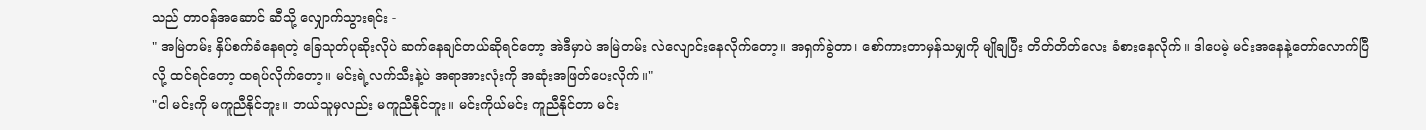သည် တာဝန်အဆောင် ဆီသို့ လျှောက်သွားရင်း -
" အမြဲတမ်း နှိပ်စက်ခံနေရတဲ့ ခြေသုတ်ပုဆိုးလိုပဲ ဆက်နေချင်တယ်ဆိုရင်တော့ အဲဒီမှာပဲ အမြဲတမ်း လဲလျောင်းနေလိုက်တော့။ အရှက်ခွဲတာ၊ စော်ကားတာမှန်သမျှကို မျိုချပြီး တိတ်တိတ်လေး ခံစားနေလိုက်။ ဒါပေမဲ့ မင်းအနေနဲ့တော်လောက်ပြီလို့ ထင်ရင်တော့ ထရပ်လိုက်တော့။ မင်းရဲ့လက်သီးနဲ့ပဲ အရာအားလုံးကို အဆုံးအဖြတ်ပေးလိုက်။"
"ငါ မင်းကို မကူညီနိုင်ဘူး။ ဘယ်သူမှလည်း မကူညီနိုင်ဘူး။ မင်းကိုယ်မင်း ကူညီနိုင်တာ မင်း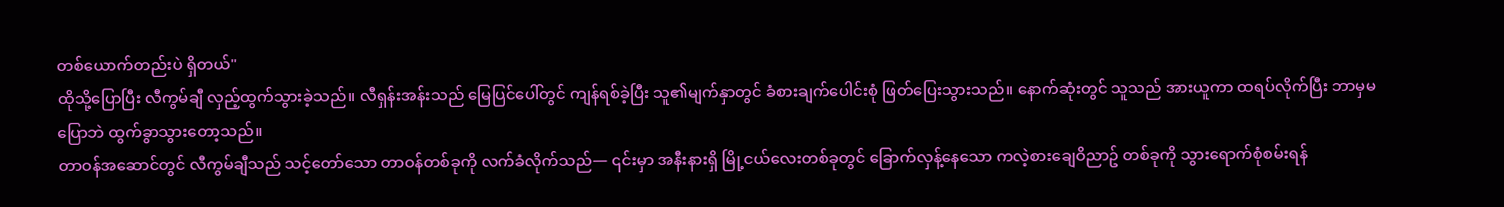တစ်ယောက်တည်းပဲ ရှိတယ်"
ထိုသို့ပြောပြီး လီကွမ်ချီ လှည့်ထွက်သွားခဲ့သည်။ လီရှန်းအန်းသည် မြေပြင်ပေါ်တွင် ကျန်ရစ်ခဲ့ပြီး သူ၏မျက်နှာတွင် ခံစားချက်ပေါင်းစုံ ဖြတ်ပြေးသွားသည်။ နောက်ဆုံးတွင် သူသည် အားယူကာ ထရပ်လိုက်ပြီး ဘာမှမပြောဘဲ ထွက်ခွာသွားတော့သည်။
တာဝန်အဆောင်တွင် လီကွမ်ချီသည် သင့်တော်သော တာဝန်တစ်ခုကို လက်ခံလိုက်သည်— ၎င်းမှာ အနီးနားရှိ မြို့ငယ်လေးတစ်ခုတွင် ခြောက်လှန့်နေသော ကလဲ့စားချေဝိညာဥ် တစ်ခုကို သွားရောက်စုံစမ်းရန်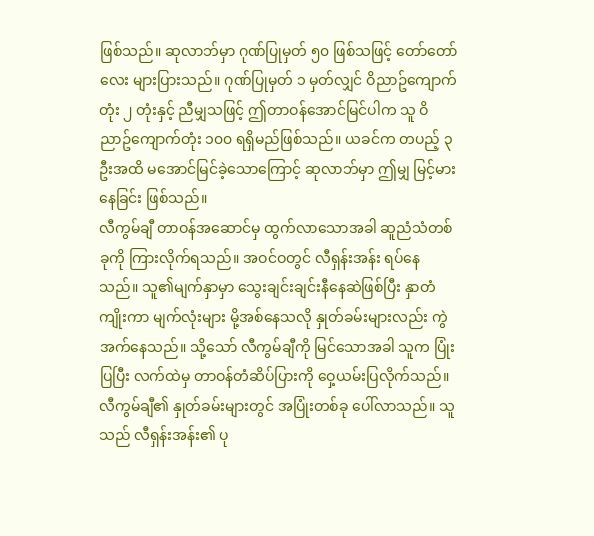ဖြစ်သည်။ ဆုလာဘ်မှာ ဂုဏ်ပြုမှတ် ၅၀ ဖြစ်သဖြင့် တော်တော်လေး များပြားသည်။ ဂုဏ်ပြုမှတ် ၁ မှတ်လျှင် ဝိညာဥ်ကျောက်တုံး ၂ တုံးနှင့် ညီမျှသဖြင့် ဤတာဝန်အောင်မြင်ပါက သူ ဝိညာဥ်ကျောက်တုံး ၁၀၀ ရရှိမည်ဖြစ်သည်။ ယခင်က တပည့် ၃ ဦးအထိ မအောင်မြင်ခဲ့သောကြောင့် ဆုလာဘ်မှာ ဤမျှ မြင့်မားနေခြင်း ဖြစ်သည်။
လီကွမ်ချီ တာဝန်အဆောင်မှ ထွက်လာသောအခါ ဆူညံသံတစ်ခုကို ကြားလိုက်ရသည်။ အဝင်ဝတွင် လီရှန်းအန်း ရပ်နေသည်။ သူ၏မျက်နှာမှာ သွေးချင်းချင်းနီနေဆဲဖြစ်ပြီး နှာတံကျိုးကာ မျက်လုံးများ မို့အစ်နေသလို နှုတ်ခမ်းများလည်း ကွဲအက်နေသည်။ သို့သော် လီကွမ်ချီကို မြင်သောအခါ သူက ပြုံးပြပြီး လက်ထဲမှ တာဝန်တံဆိပ်ပြားကို ဝှေ့ယမ်းပြလိုက်သည်။
လီကွမ်ချီ၏ နှုတ်ခမ်းများတွင် အပြုံးတစ်ခု ပေါ်လာသည်။ သူသည် လီရှန်းအန်း၏ ပု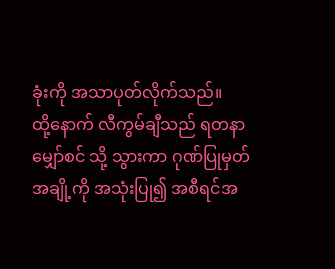ခုံးကို အသာပုတ်လိုက်သည်။
ထို့နောက် လီကွမ်ချီသည် ရတနာမျှော်စင် သို့ သွားကာ ဂုဏ်ပြုမှတ်အချို့ကို အသုံးပြု၍ အစီရင်အ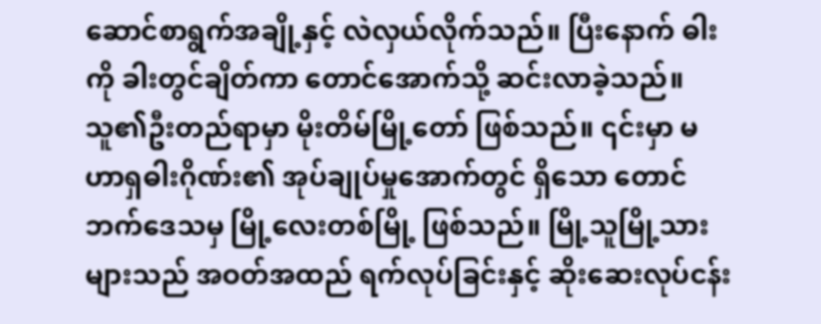ဆောင်စာရွက်အချို့နှင့် လဲလှယ်လိုက်သည်။ ပြီးနောက် ဓါးကို ခါးတွင်ချိတ်ကာ တောင်အောက်သို့ ဆင်းလာခဲ့သည်။
သူ၏ဦးတည်ရာမှာ မိုးတိမ်မြို့တော် ဖြစ်သည်။ ၎င်းမှာ မဟာရှဓါးဂိုဏ်း၏ အုပ်ချုပ်မှုအောက်တွင် ရှိသော တောင်ဘက်ဒေသမှ မြို့လေးတစ်မြို့ ဖြစ်သည်။ မြို့သူမြို့သားများသည် အဝတ်အထည် ရက်လုပ်ခြင်းနှင့် ဆိုးဆေးလုပ်ငန်း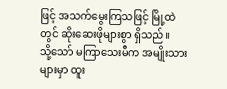ဖြင့် အသက်မွေးကြသဖြင့် မြို့ထဲတွင် ဆိုးဆေးဖိုများစွာ ရှိသည်။
သို့သော် မကြာသေးမီက အမျိုးသားများမှာ ထူး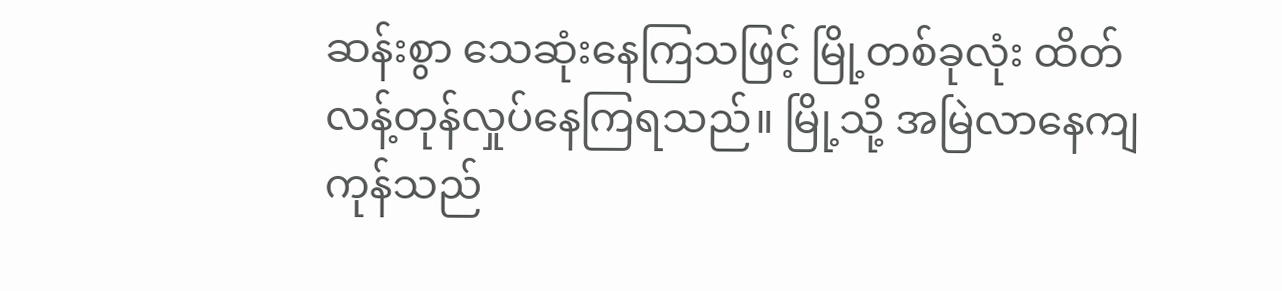ဆန်းစွာ သေဆုံးနေကြသဖြင့် မြို့တစ်ခုလုံး ထိတ်လန့်တုန်လှုပ်နေကြရသည်။ မြို့သို့ အမြဲလာနေကျ ကုန်သည်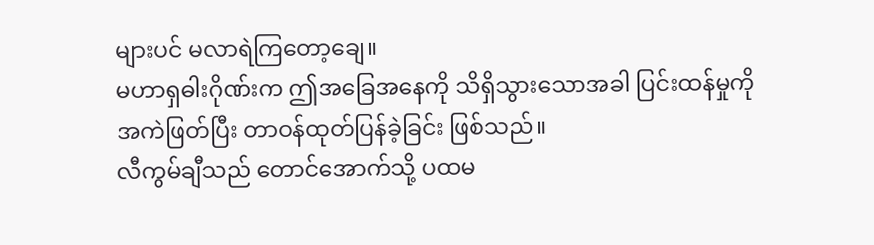များပင် မလာရဲကြတော့ချေ။
မဟာရှဓါးဂိုဏ်းက ဤအခြေအနေကို သိရှိသွားသောအခါ ပြင်းထန်မှုကို အကဲဖြတ်ပြီး တာဝန်ထုတ်ပြန်ခဲ့ခြင်း ဖြစ်သည်။
လီကွမ်ချီသည် တောင်အောက်သို့ ပထမ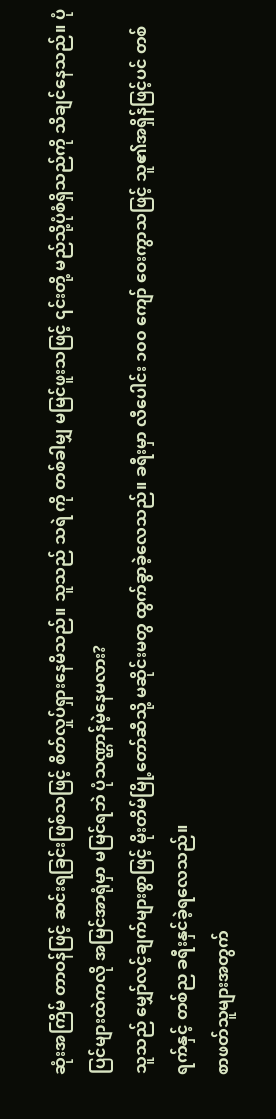ဆုံးအကြိမ် တာဝန်ဖြင့် ဆင်းရခြင်းဖြစ်သဖြင့် စိတ်လှုပ်ရှားနေမိသည်။ သူသည် သရဲ ကို တစ်ခါမျှ မမြင်ဖူးသဖြင့် ၎င်းတို့ မည်သို့ပုံစံရှိသည်ကို သိချင်နေသည်။ ပုံပြင်များထဲကလို အမြင်အာရုံမှာ မမြင်ရဘဲ ပုံသဏ္ဌာန်မဲ့နေမလား?
သူသည် မျှော်လင့်ချက်များစွာဖြင့် မိုးတိမ်မြို့တော်ဆီသို့ မဆိုင်းမတွ ထွက်ခွာခဲ့လေသည်။ ခရီးမှာ လီပေါင်း ၁၀၀ ကျော် ဝေးကွာသဖြင့် သူ၏အရှိန်ဖြင့်ပင် တစ်ရက်နှင့် တစ်ည ခရီးနှင်ခဲ့ရလေသည်။
စာဖတ်သူများအတွက်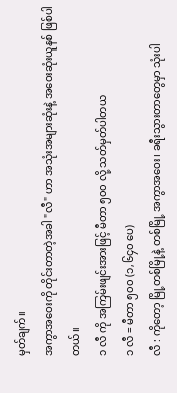မှတ်ချက်။
အကွာအဝေးကို တိုင်းတာတဲ့အခါ "လီ" ဟာ အသုံးအများဆုံးနဲ့ အဝေးဆုံးယူနစ် ဖြစ်ပါတယ်။
၁ လီ ကို အကြမ်းဖျင်းအားဖြင့် မီတာ ၅၀၀ လို့ သတ်မှတ်ပါတယ
၁ လီ = မီတာ ၅၀၀ (၁,၆၄၀ ပေ)
လီ : ကိုတော့ မြို့တစ်မြို့နဲ့ တစ်မြို့ အကွာအဝေး၊ ခရီးသွားတာတွေမှာ သုံးပါ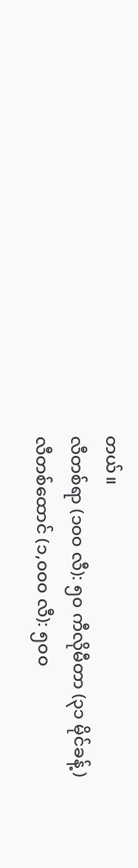တယ်။
လီတစ်ရာ (၁၀၀ လီ): ၅၀ ကီလိုမီတာ (၃၁ မိုင်ခန့်)
လီတစ်ထောင် (၁,၀၀၀ လီ): ၅၀၀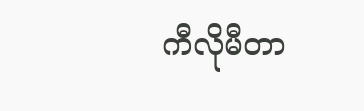ကီလိုမီတာ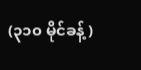(၃၁၀ မိုင်ခန့်)